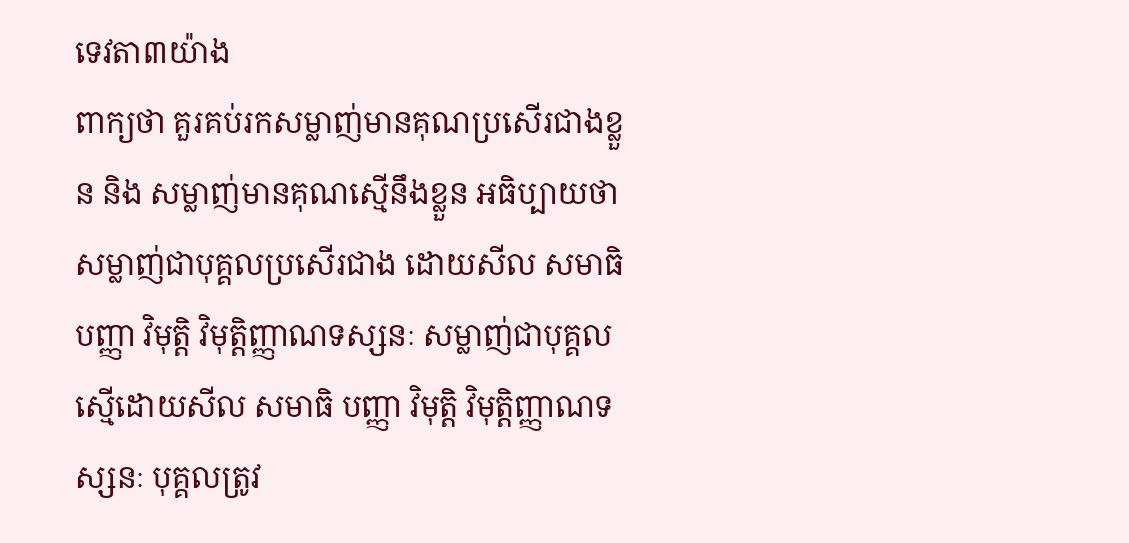ទេវតា៣យ៉ាង
ពាក្យថា គួរគប់រកសម្លាញ់មានគុណប្រសើរជាងខ្លួន និង សម្លាញ់មានគុណស្មើនឹងខ្លួន អធិប្បាយថា សម្លាញ់ជាបុគ្គលប្រសើរជាង ដោយសីល សមាធិ បញ្ញា វិមុត្តិ វិមុត្តិញ្ញាណទស្សនៈ សម្លាញ់ជាបុគ្គល ស្មើដោយសីល សមាធិ បញ្ញា វិមុត្តិ វិមុត្តិញ្ញាណទស្សនៈ បុគ្គលត្រូវ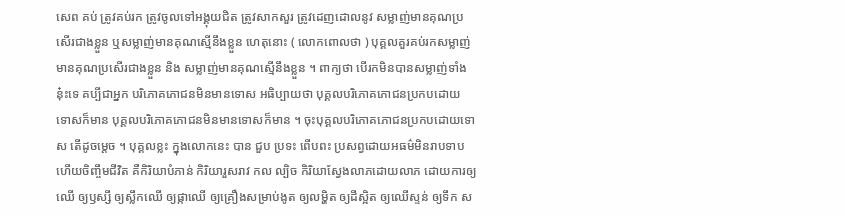សេព គប់ ត្រូវគប់រក ត្រូវចូលទៅអង្គុយជិត ត្រូវសាកសួរ ត្រូវដេញដោលនូវ សម្លាញ់មានគុណប្រសើរជាងខ្លួន ឬសម្លាញ់មានគុណស្មើនឹងខ្លួន ហេតុនោះ ( លោកពោលថា ) បុគ្គលគួរគប់រកសម្លាញ់មានគុណប្រសើរជាងខ្លួន និង សម្លាញ់មានគុណស្មើនឹងខ្លួន ។ ពាក្យថា បើរកមិនបានសម្លាញ់ទាំងនុ៎ះទេ គប្បីជាអ្នក បរិភោគភោជនមិនមានទោស អធិប្បាយថា បុគ្គលបរិភោគភោជនប្រកបដោយ ទោសក៏មាន បុគ្គលបរិភោគភោជនមិនមានទោសក៏មាន ។ ចុះបុគ្គលបរិភោគភោជនប្រកបដោយទោស តើដូចម្តេច ។ បុគ្គលខ្លះ ក្នុងលោកនេះ បាន ជួប ប្រទះ ពើបពះ ប្រសព្វដោយអធម៌មិនរាបទាប ហើយចិញ្ចឹមជីវិត គឺកិរិយាបំភាន់ កិរិយារួសរាវ កល ល្បិច កិរិយាស្វែងលាភដោយលាភ ដោយការឲ្យឈើ ឲ្យឫស្សី ឲ្យស្លឹកឈើ ឲ្យផ្កាឈើ ឲ្យគ្រឿងសម្រាប់ងូត ឲ្យលម្ហិត ឲ្យដីស្អិត ឲ្យឈើស្ទន់ ឲ្យទឹក ស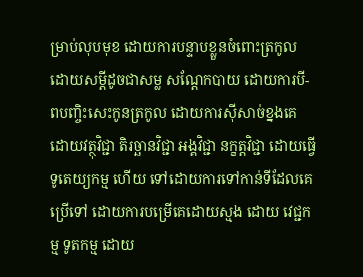ម្រាប់លុបមុខ ដោយការបន្ទាបខ្លួនចំពោះត្រកូល ដោយសម្តីដូចជាសម្ល សណ្តែកបាយ ដោយការបី-ពបញ្ចិះសេះកូនត្រកូល ដោយការស៊ីសាច់ខ្នងគេ ដោយវត្ថុវិជ្ជា តិរច្ឆានវិជ្ជា អង្គវិជ្ជា នក្ខត្តវិជ្ជា ដោយធ្វើទូតេយ្យកម្ម ហើយ ទៅដោយការទៅកាន់ទីដែលគេប្រើទៅ ដោយការបម្រើគេដោយស្មង ដោយ វេជ្ជកម្ម ទូតកម្ម ដោយ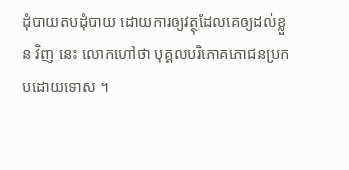ដុំបាយតបដុំបាយ ដោយការឲ្យវត្ថុដែលគេឲ្យដល់ខ្លួន វិញ នេះ លោកហៅថា បុគ្គលបរិភោគភោជនប្រកបដោយទោស ។